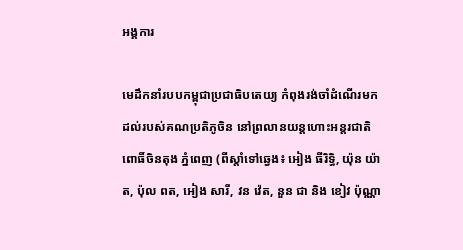អង្គការ

មេដឹកនាំរបបកម្ពុជាប្រជាធិបតេយ្យ កំពុងរង់ចាំដំណើរមកដល់របស់គណប្រតិភូចិន នៅព្រលានយន្តហោះអន្តរជាតិ ពោធិ៍ចិនតុង ភ្នំពេញ (ពីស្តាំទៅឆ្វេង៖ អៀង ធីរិទ្ធិ, យ៉ុន យ៉ាត, ប៉ុល ពត, អៀង សារី, វន វ៉េត, នួន ជា និង ខៀវ ប៉ុណ្ណា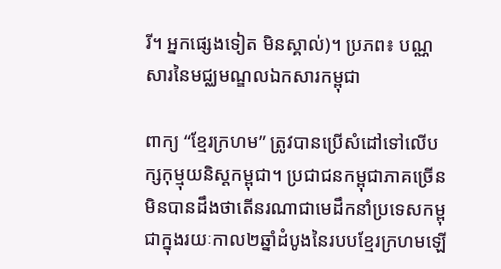រី។ អ្នកផ្សេងទៀត មិនស្គាល់)។ ប្រភព៖ បណ្ណសារនៃមជ្ឈមណ្ឌលឯកសារកម្ពុជា

ពាក្យ “ខ្មែរក្រហម” ត្រូវបានប្រើសំដៅទៅលើបក្សកុម្មុយនិស្តកម្ពុជា។ ប្រជាជនកម្ពុជាភាគច្រើនមិនបានដឹងថាតើនរណាជាមេដឹកនាំប្រទេសកម្ពុជាក្នុងរយៈកាល២ឆ្នាំដំបូងនៃរបបខ្មែរក្រហមឡើ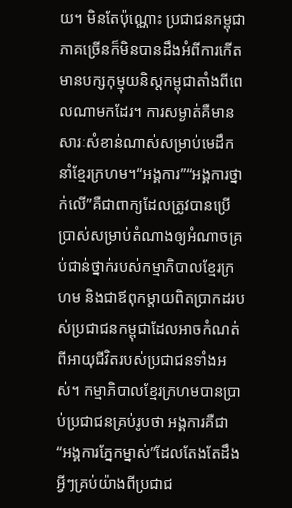យ។ មិនតែប៉ុណ្ណោះ ប្រជាជនកម្ពុជាភាគច្រើនក៏មិនបានដឹងអំពីការកើតមានបក្សកុម្មុយនិស្តកម្ពុជាតាំងពីពេលណាមកដែរ។ ការសម្ងាត់គឺមានសារៈសំខាន់ណាស់សម្រាប់មេដឹកនាំខ្មែរក្រហម។“អង្គការ”“អង្គការថ្នាក់លើ”គឺជាពាក្យដែលត្រូវបានប្រើប្រាស់សម្រាប់តំណាងឲ្យអំណាចគ្រប់ជាន់ថ្នាក់របស់កម្មាភិបាលខ្មែរក្រហម និងជាឪពុកម្តាយពិតប្រាកដរបស់ប្រជាជនកម្ពុជាដែលអាចកំណត់ពីអាយុជីវិតរបស់ប្រជាជនទាំងអស់។ កម្មាភិបាលខ្មែរក្រហមបានប្រាប់ប្រជាជនគ្រប់រូបថា អង្គការគឺជា “អង្គការភ្នែកម្នាស់”ដែលតែងតែដឹងអ្វីៗគ្រប់យ៉ាងពីប្រជាជ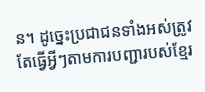ន។ ដូច្នេះប្រជាជនទាំងអស់ត្រូវតែធ្វើអ្វីៗតាមការបញ្ជារបស់ខ្មែរ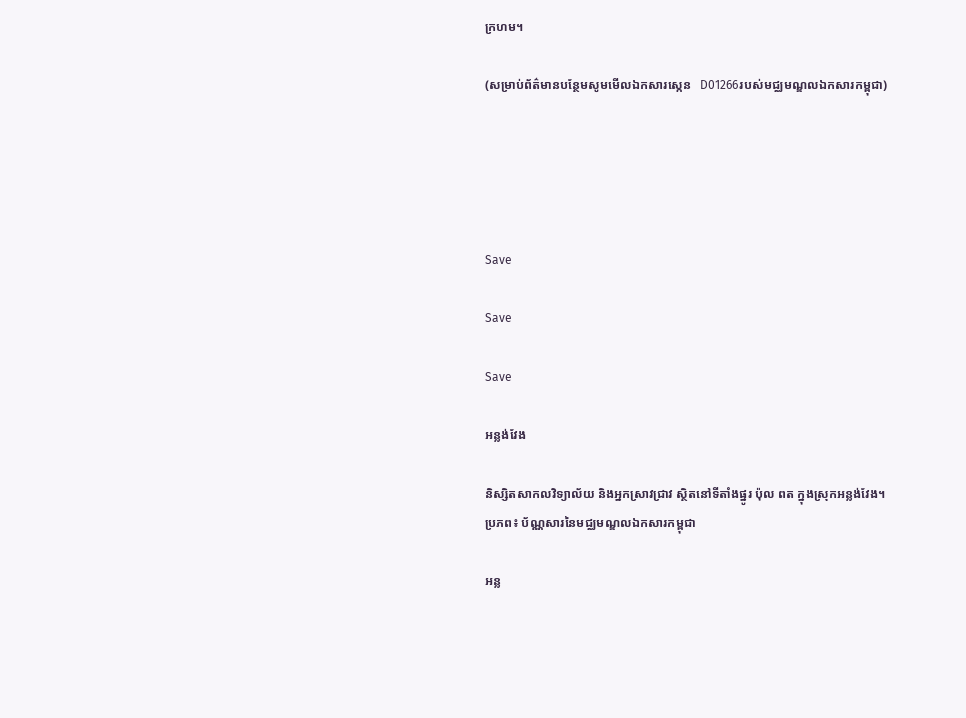ក្រហម។

(សម្រាប់ព័ត៌មានបន្ថែមសូមមើលឯកសារស្កេន   D01266របស់មជ្ឈមណ្ឌលឯកសារកម្ពុជា)





Save

Save

Save

អន្លង់វែង

និស្សិតសាកលវិទ្យាល័យ និងអ្នកស្រាវជ្រាវ ស្ថិតនៅទីតាំងផ្នូរ ប៉ុល ពត ក្នុងស្រុកអន្លង់វែង។ ប្រភព៖ ប័ណ្ណសារនៃមជ្ឈមណ្ឌលឯកសារកម្ពុជា

អន្ល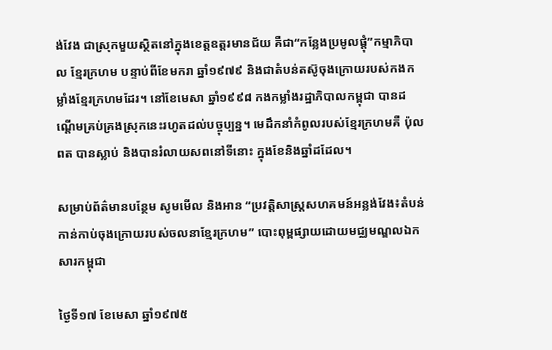ង់វែង ជាស្រុកមួយស្ថិតនៅក្នុងខេត្តឧត្តរមានជ័យ គឺជា“កន្លែងប្រមូលផ្តុំ”កម្មាភិបាល ខ្មែរក្រហម បន្ទាប់ពីខែមករា ឆ្នាំ១៩៧៩ និងជាតំបន់តស៊ូចុងក្រោយរបស់កងកម្លាំងខ្មែរក្រហមដែរ។ នៅខែមេសា ឆ្នាំ១៩៩៨ កងកម្លាំងរដ្ឋាភិបាលកម្ពុជា បានដណ្តើមគ្រប់គ្រងស្រុកនេះរហូតដល់បច្ចុប្បន្ន។ មេដឹកនាំកំពូលរបស់ខ្មែរក្រហមគឺ ប៉ុល ពត បានស្លាប់ និងបានរំលាយសពនៅទីនោះ ក្នុងខែនិងឆ្នាំដដែល។

សម្រាប់ព័ត៌មានបន្ថែម សូមមើល និងអាន “ប្រវត្តិសាស្រ្តសហគមន៍អន្លង់វែង៖តំបន់កាន់កាប់ចុងក្រោយរបស់ចលនាខ្មែរក្រហម” បោះពុម្ពផ្សាយដោយមជ្ឈមណ្ឌលឯកសារកម្ពុជា

ថ្ងៃទី១៧ ខែមេសា ឆ្នាំ១៩៧៥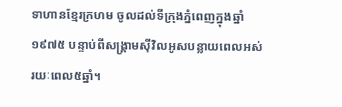ទាហានខ្មែរក្រហម ចូលដល់ទីក្រុងភ្នំពេញក្នុងឆ្នាំ១៩៧៥ បន្ទាប់ពីសង្រ្គាមស៊ីវិលអូសបន្លាយពេលអស់រយៈពេល៥ឆ្នាំ។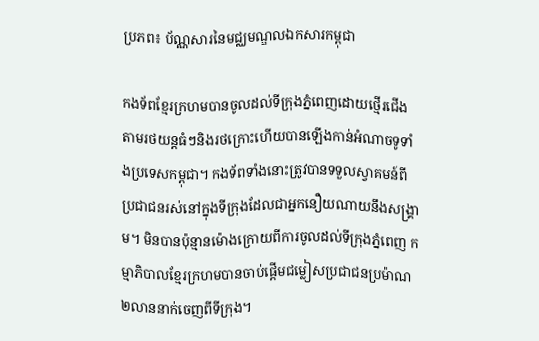ប្រភព៖ ប័ណ្ណសារនៃមជ្ឈមណ្ឌលឯកសារកម្ពុជា

កងទ័ពខ្មែរក្រហមបានចូលដល់ទីក្រុងភ្នំពេញដោយថ្មើរជើង តាមរថយន្តធំៗនិងរថក្រោះហើយបានឡើងកាន់អំណាចទូទាំងប្រទេសកម្ពុជា។ កងទ័ពទាំងនោះត្រូវបានទទួលស្វាគមន៍ពីប្រជាជនរស់នៅក្នុងទីក្រុងដែលជាអ្នកនឿយណាយនឹងសង្រ្គាម។ មិនបានប៉ុន្មានម៉ោងក្រោយពីការចូលដល់ទីក្រុងភ្នំពេញ កម្មាភិបាលខ្មែរក្រហមបានចាប់ផ្ដើមជម្លៀសប្រជាជនប្រម៉ាណ២លាននាក់ចេញពីទីក្រុង។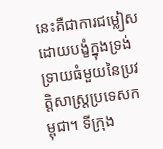នេះគឺជាការជម្លៀសដោយបង្ខំក្នុងទ្រង់ទ្រាយធំមួយនៃប្រវត្តិសាស្ត្រប្រទេសកម្ពុជា។ ទីក្រុង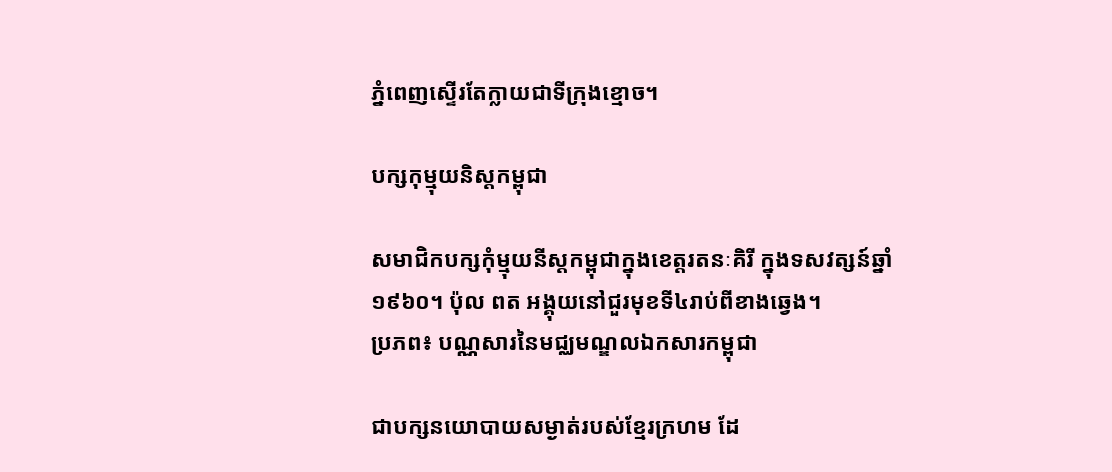ភ្នំពេញស្ទើរតែក្លាយជាទីក្រុងខ្មោច។

បក្សកុម្មុយនិស្តកម្ពុជា

សមាជិកបក្សកុំម្មុយនីស្តកម្ពុជាក្នុងខេត្តរតនៈគិរី ក្នុងទសវត្សន៍ឆ្នាំ១៩៦០។ ប៉ុល ពត អង្គុយនៅជួរមុខទី៤រាប់ពីខាងឆ្វេង។
ប្រភព៖ បណ្ណសារនៃមជ្ឈមណ្ឌលឯកសារកម្ពុជា

ជាបក្សនយោបាយសម្ងាត់របស់ខ្មែរក្រហម ដែ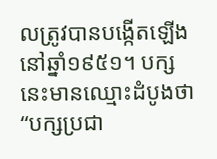លត្រូវបានបង្កើតឡើងនៅឆ្នាំ១៩៥១។ បក្សនេះមានឈ្មោះដំបូងថា “បក្សប្រជា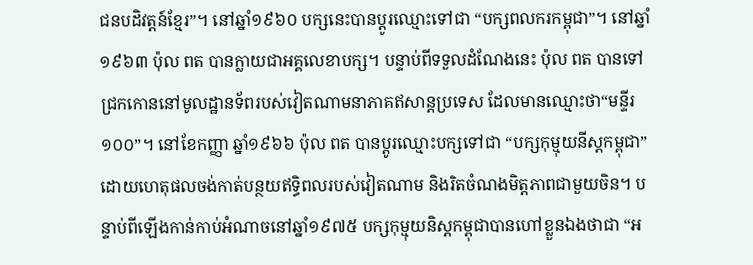ជនបដិវត្តន៍ខ្មែរ”។ នៅឆ្នាំ១៩៦០ បក្សនេះបានប្ដូរឈ្មោះទៅជា “បក្សពលករកម្ពុជា”។ នៅឆ្នាំ១៩៦៣ ប៉ុល ពត បានក្លាយជាអគ្គលេខាបក្ស។ បន្ទាប់ពីទទួលដំណែងនេះ ប៉ុល ពត បានទៅជ្រកកោននៅមូលដ្ឋានទ័ពរបស់វៀតណាមនាភាគឥសាន្តប្រទេស ដែលមានឈ្មោះថា“មន្ទីរ១០០”។ នៅខែកញ្ញា ឆ្នាំ១៩៦៦ ប៉ុល ពត បានប្តូរឈ្មោះបក្សទៅជា “បក្សកុម្មុយនីស្តកម្ពុជា” ដោយហេតុផលចង់កាត់បន្ថយឥទ្ធិពលរបស់វៀតណាម និងរិតចំណងមិត្តភាពជាមួយចិន។ បន្ទាប់ពីឡើងកាន់កាប់អំណាចនៅឆ្នាំ១៩៧៥ បក្សកុម្មុយនិស្តកម្ពុជាបានហៅខ្លួនឯងថាជា “អ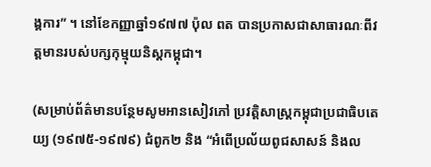ង្គការ” ។ នៅខែកញ្ញាឆ្នាំ១៩៧៧ ប៉ុល ពត បានប្រកាសជាសាធារណៈពីវត្ដមានរបស់បក្សកុម្មុយនិស្ដកម្ពុជា។

(សម្រាប់ព័ត៌មានបន្ថែមសូមអានសៀវភៅ ប្រវត្តិសាស្រ្ដកម្ពុជាប្រជាធិបតេយ្យ (១៩៧៥-១៩៧៩) ជំពូក២ និង “អំពើប្រល័យពូជសាសន៍ និងល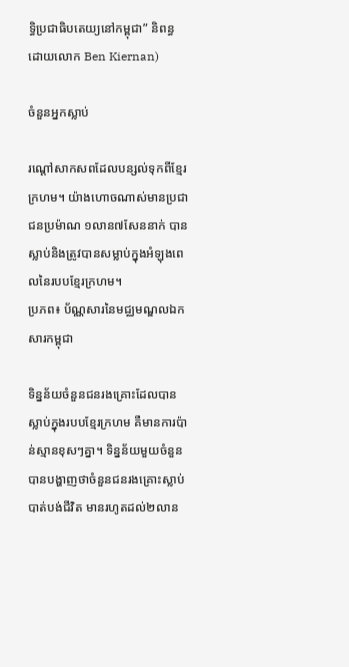ទ្ធិប្រជាធិបតេយ្យនៅកម្ពុជា” និពន្ធដោយលោក Ben Kiernan)

ចំនួនអ្នកស្លាប់

រណ្តៅសាកសពដែលបន្សល់ទុកពីខ្មែរក្រហម។ យ៉ាងហោចណាស់មានប្រជាជនប្រម៉ាណ ១លាន៧សែននាក់ បានស្លាប់និងត្រូវបានសម្លាប់ក្នុងអំឡុងពេលនៃរបបខ្មែរក្រហម។
ប្រភព៖ ប័ណ្ណសារនៃមជ្ឈមណ្ឌលឯកសារកម្ពុជា

ទិន្នន័យចំនួនជនរងគ្រោះដែលបានស្លាប់ក្នុងរបបខ្មែរក្រហម គឺមានការប៉ាន់ស្មានខុសៗគ្នា។ ទិន្នន័យមួយចំនួនបានបង្ហាញថាចំនួនជនរងគ្រោះស្លាប់បាត់បង់ជីវិត មានរហូតដល់២លាន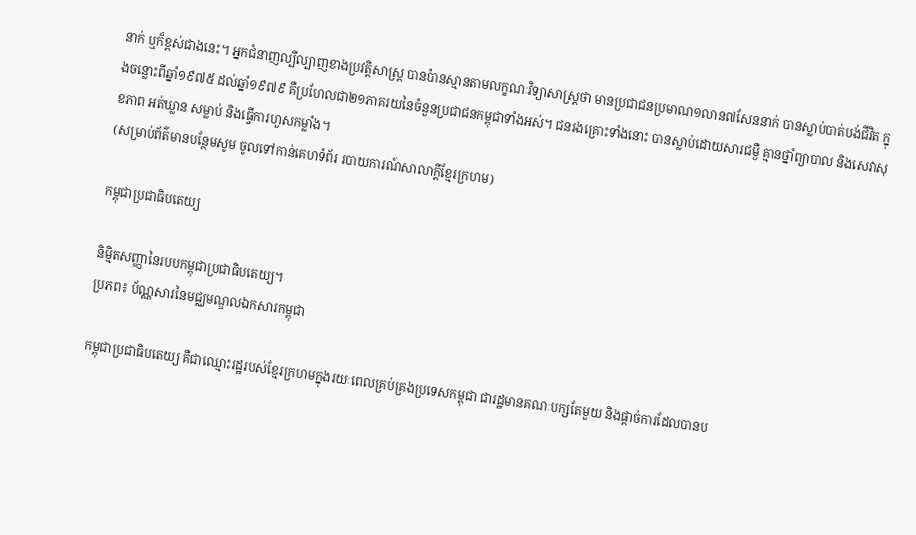នាក់ ឬក៏ខ្ពស់ជាងនេះ។ អ្នកជំនាញល្បីល្បាញខាងប្រវត្តិសាស្ត្រ បានប៉ានស្មានតាមលក្ខណៈវិទ្យាសាស្ត្រថា មានប្រជាជនប្រមាណ១លាន៧សែននាក់ បានស្លាប់បាត់បង់ជីវិត ក្នុងចន្លោះពីឆ្នាំ១៩៧៥ ដល់ឆ្នាំ១៩៧៩ គឺប្រហែលជា២១ភាគរយនៃចំនួនប្រជាជនកម្ពុជាទាំងអស់។ ជនរងគ្រោះទាំងនោះ បានស្លាប់ដោយសារជម្ងឺ គ្មានថ្នាំព្យាបាល និងសេវាសុខភាព អត់ឃ្លាន សម្លាប់ និងធ្វើការហួសកម្លាំង។
(សម្រាប់ព័ត៌មានបន្ថែមសូម ចូលទៅកាន់គេហទំព័រ របាយការណ៍សាលាក្តីខ្មែរក្រហម)

កម្ពុជាប្រជាធិបតេយ្យ

និម្មិតសញ្ញានៃរបបកម្ពុជាប្រជាធិបតេយ្យ។
ប្រភព៖ ប័ណ្ណសារនៃមជ្ឈមណ្ឌលឯកសារកម្ពុជា

កម្ពុជាប្រជាធិបតេយ្យ គឺជាឈ្មោះរដ្ឋរបស់ខ្មែរក្រហមក្នុងរយៈពេលគ្រប់គ្រងប្រទេសកម្ពុជា ជារដ្ឋមានគណៈបក្សតែមួយ និងផ្ដាច់ការដែលបានប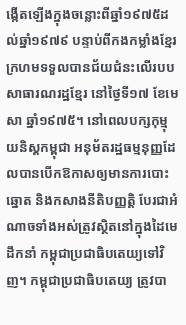ង្កើតឡើងក្នុងចន្លោះពីឆ្នាំ១៩៧៥ដល់ឆ្នាំ១៩៧៩ បន្ទាប់ពីកងកម្លាំងខ្មែរក្រហមទទួលបានជ័យជំនះលើរបបសាធារណរដ្ឋខ្មែរ នៅថ្ងៃទី១៧ ខែមេសា ឆ្នាំ១៩៧៥។ នៅពេលបក្សកុម្មុយនិស្ដកម្ពុជា អនុម័តរដ្ឋធម្មនុញ្ញដែលបានបើកឱកាសឲ្យមានការបោះឆ្នោត និងកសាងនីតិបញ្ញត្តិ បែរជាអំណាចទាំងអស់ត្រូវស្ថិតនៅក្នុងដៃមេដឹកនាំ កម្ពុជាប្រជាធិបតេយ្យទៅវិញ។ កម្ពុជាប្រជាធិបតេយ្យ ត្រូវបា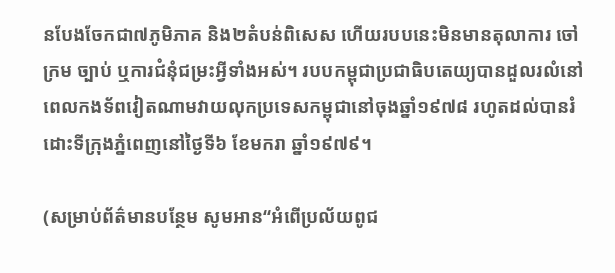នបែងចែកជា៧ភូមិភាគ និង២តំបន់ពិសេស ហើយរបបនេះមិនមានតុលាការ ចៅក្រម ច្បាប់ ឬការជំនុំជម្រះអី្វទាំងអស់។ របបកម្ពុជាប្រជាធិបតេយ្យបានដួលរលំនៅពេលកងទ័ពវៀតណាមវាយលុកប្រទេសកម្ពុជានៅចុងឆ្នាំ១៩៧៨ រហូតដល់បានរំដោះទីក្រុងភ្នំពេញនៅថ្ងៃទី៦ ខែមករា ឆ្នាំ១៩៧៩។

(សម្រាប់ព័ត៌មានបន្ថែម សូមអាន“អំពើប្រល័យពូជ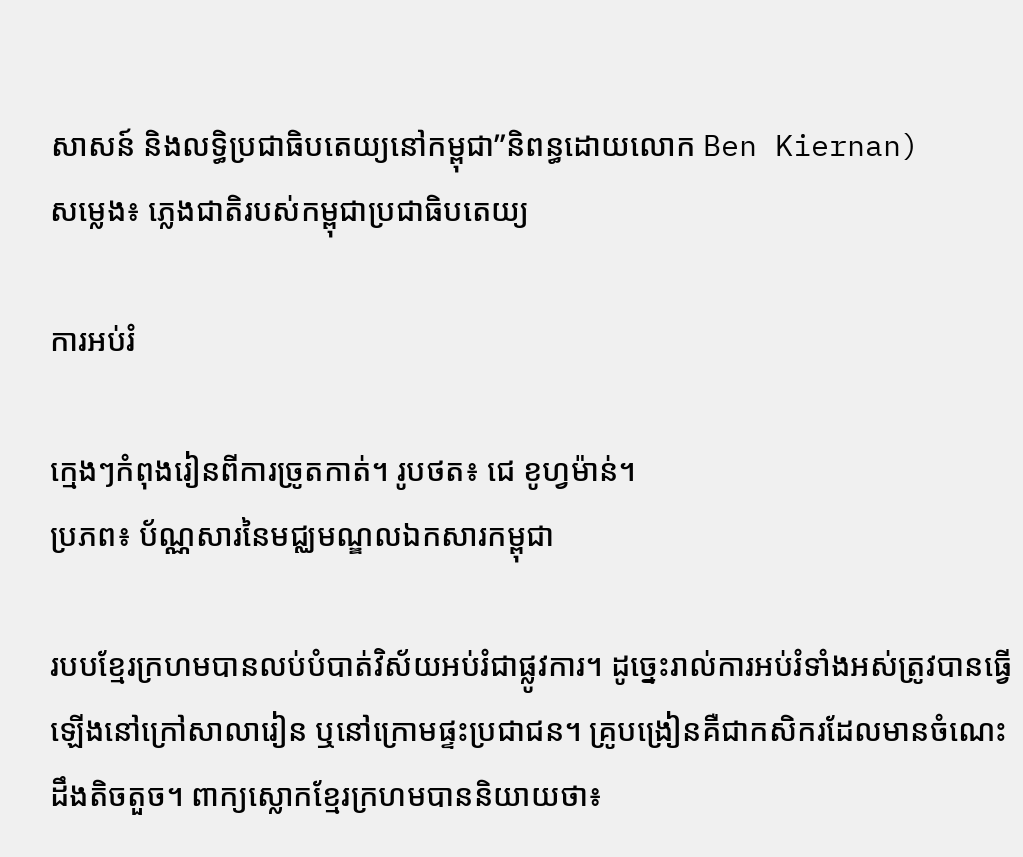សាសន៍ និងលទ្ធិប្រជាធិបតេយ្យនៅកម្ពុជា”និពន្ធដោយលោក Ben Kiernan)
សម្លេង៖ ភ្លេងជាតិរបស់កម្ពុជាប្រជាធិបតេយ្យ

ការអប់រំ

ក្មេងៗកំពុងរៀនពីការច្រូតកាត់។ រូបថត៖ ជេ ខូហ្វម៉ាន់។
ប្រភព៖ ប័ណ្ណសារនៃមជ្ឈមណ្ឌលឯកសារកម្ពុជា

របបខ្មែរក្រហមបានលប់បំបាត់វិស័យអប់រំជាផ្លូវការ។ ដូច្នេះរាល់ការអប់រំទាំងអស់ត្រូវបានធ្វើឡើងនៅក្រៅសាលារៀន ឬនៅក្រោមផ្ទះប្រជាជន។ គ្រូបង្រៀនគឺជាកសិករដែលមានចំណេះដឹងតិចតួច។ ពាក្យស្លោកខ្មែរក្រហមបាននិយាយថា៖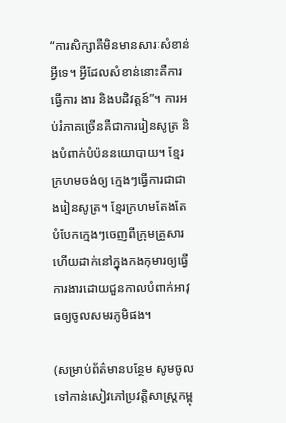“ការសិក្សាគឺមិនមានសារៈសំខាន់អ្វីទេ។ អី្វដែលសំខាន់នោះគឺការធ្វើការ ងារ និងបដិវត្តន៍”។ ការអប់រំភាគច្រើនគឺជាការរៀនសូត្រ និងបំពាក់បំប៉ននយោបាយ។ ខ្មែរក្រហមចង់ឲ្យ ក្មេងៗធ្វើការជាជាងរៀនសូត្រ។ ខ្មែរក្រហមតែងតែបំបែកក្មេងៗចេញពីក្រុមគ្រួសារ ហើយដាក់នៅក្នុងកងកុមារឲ្យធ្វើការងារដោយជួនកាលបំពាក់អាវុធឲ្យចូលសមរភូមិផង។

(សម្រាប់ព័ត៌មានបន្ថែម សូមចូលទៅកាន់សៀវភៅប្រវត្តិសាស្រ្តកម្ពុ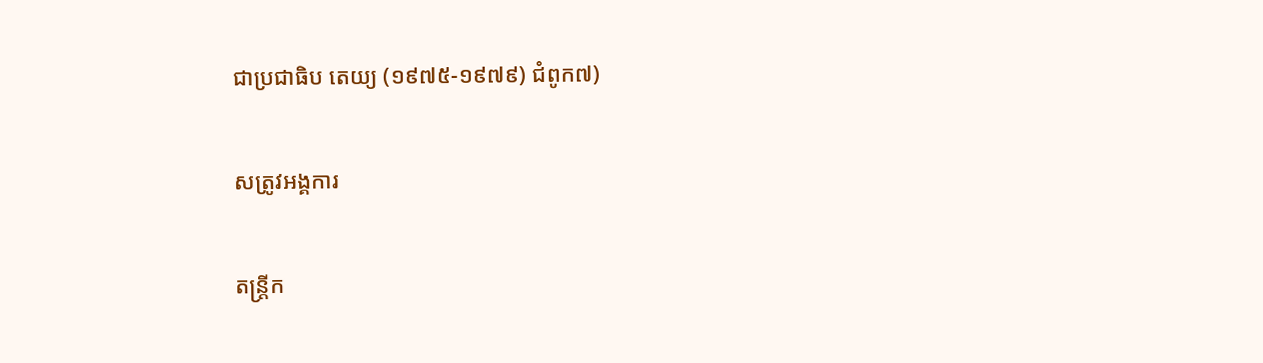ជាប្រជាធិប តេយ្យ (១៩៧៥-១៩៧៩) ជំពូក៧)

សត្រូវអង្គការ

តន្ត្រីក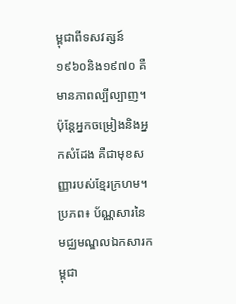ម្ពុជាពីទសវត្សន៍១៩៦០និង១៩៧០ គឺមានភាពល្បីល្បាញ។ ប៉ុន្តែអ្នកចម្រៀងនិងអ្នកសំដែង គឺជាមុខសញ្ញារបស់ខ្មែរក្រហម។
ប្រភព៖ ប័ណ្ណសារនៃមជ្ឈមណ្ឌលឯកសារកម្ពុជា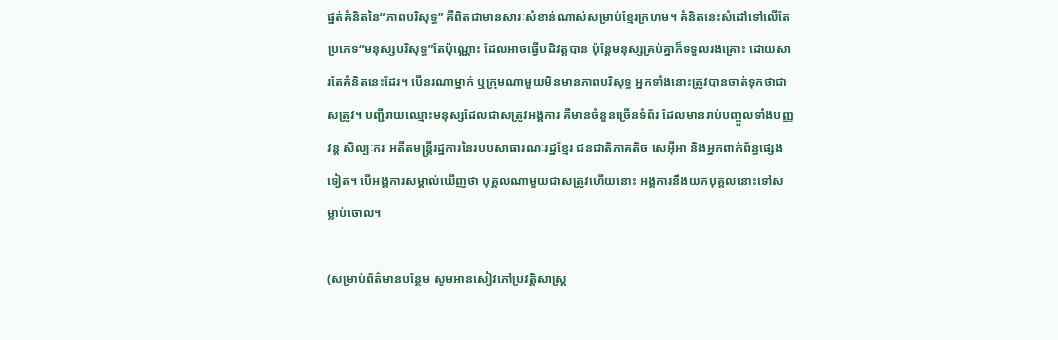ផ្នត់គំនិតនៃ“ភាពបរិសុទ្ធ” គឺពិតជាមានសារៈសំខាន់ណាស់សម្រាប់ខ្មែរក្រហម។ គំនិតនេះសំដៅទៅលើតែប្រភេទ“មនុស្សបរិសុទ្ធ”តែប៉ុណ្ណោះ ដែលអាចធ្វើបដិវត្តបាន ប៉ុន្តែមនុស្សគ្រប់គ្នាក៏ទទួលរងគ្រោះ ដោយសារតែគំនិតនេះដែរ។ បើនរណាម្នាក់ ឬក្រុមណាមួយមិនមានភាពបរិសុទ្ធ អ្នកទាំងនោះត្រូវបានចាត់ទុកថាជាសត្រូវ។ បញ្ជីរាយឈ្មោះមនុស្សដែលជាសត្រូវអង្គការ គឺមានចំនួនច្រើនទំព័រ ដែលមានរាប់បញ្ចូលទាំងបញ្ញវន្ត សិល្បៈករ អតីតមន្ត្រីរដ្ឋការនៃរបបសាធារណៈរដ្ឋខ្មែរ ជនជាតិភាគតិច សេអ៊ីអា និងអ្នកពាក់ព័ន្ធផ្សេងទៀត។ បើអង្គការសម្គាល់ឃើញថា បុគ្គលណាមួយជាសត្រូវហើយនោះ អង្គការនឹងយកបុគ្គលនោះទៅសម្លាប់ចោល។

(សម្រាប់ព័ត៌មានបន្ថែម សូមអានសៀវភៅប្រវត្តិសាស្រ្ត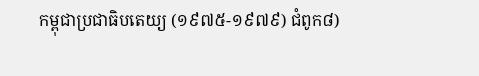កម្ពុជាប្រជាធិបតេយ្យ (១៩៧៥-១៩៧៩) ជំពូក៨)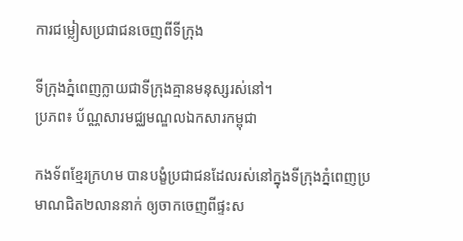ការជម្លៀសប្រជាជនចេញពីទីក្រុង

ទីក្រុងភ្នំពេញក្លាយជាទីក្រុងគ្មានមនុស្សរស់នៅ។
ប្រភព៖ ប័ណ្ណសារមជ្ឈមណ្ឌលឯកសារកម្ពុជា

កងទ័ពខ្មែរក្រហម បានបង្ខំប្រជាជនដែលរស់នៅក្នុងទីក្រុងភ្នំពេញប្រមាណជិត២លាននាក់ ឲ្យចាកចេញពីផ្ទះស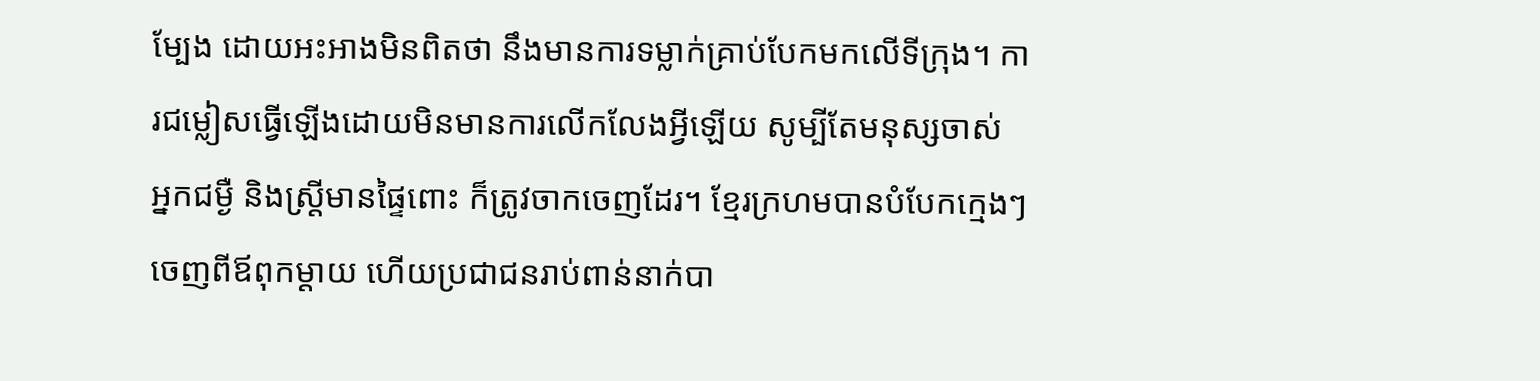ម្បែង ដោយអះអាងមិនពិតថា នឹងមានការទម្លាក់គ្រាប់បែកមកលើទីក្រុង។ ការជម្លៀសធ្វើឡើងដោយមិនមានការលើកលែងអ្វីឡើយ សូម្បីតែមនុស្សចាស់ អ្នកជម្ងឺ និងស្រ្តីមានផ្ទៃពោះ ក៏ត្រូវចាកចេញដែរ។ ខ្មែរក្រហមបានបំបែកក្មេងៗចេញពីឪពុកម្ដាយ ហើយប្រជាជនរាប់ពាន់នាក់បា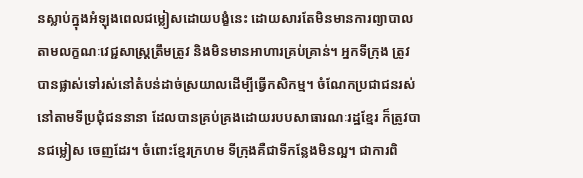នស្លាប់ក្នុងអំឡុងពេលជម្លៀសដោយបង្ខំនេះ ដោយសារតែមិនមានការព្យាបាលតាមលក្ខណៈវេជ្ជសាស្រ្តត្រឹមត្រូវ និងមិនមានអាហារគ្រប់គ្រាន់។ អ្នកទីក្រុង ត្រូវបានផ្លាស់ទៅរស់នៅតំបន់ដាច់ស្រយាលដើម្បីធ្វើកសិកម្ម។ ចំណែកប្រជាជនរស់នៅតាមទីប្រជុំជននានា ដែលបានគ្រប់គ្រងដោយរបបសាធារណៈរដ្ឋខ្មែរ ក៏ត្រូវបានជម្លៀស ចេញដែរ។ ចំពោះខ្មែរក្រហម ទីក្រុងគឺជាទីកន្លែងមិនល្អ។ ជាការពិ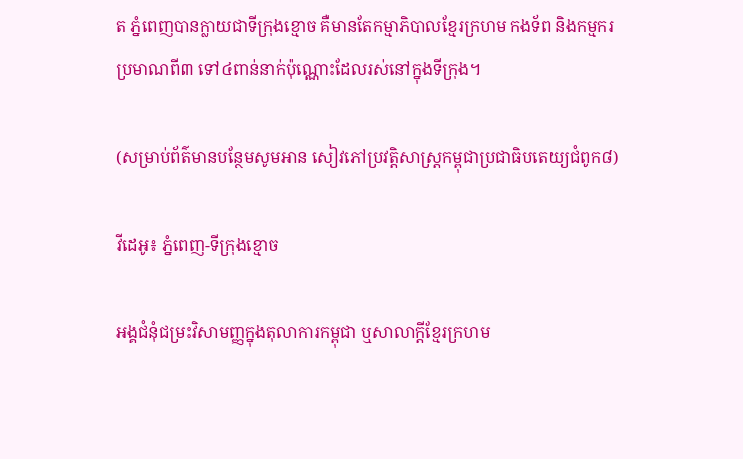ត ភ្នំពេញបានក្លាយជាទីក្រុងខ្មោច គឺមានតែកម្មាភិបាលខ្មែរក្រហម កងទ័ព និងកម្មករ ប្រមាណពី៣ ទៅ៤ពាន់នាក់ប៉ុណ្ណោះដែលរស់នៅក្នុងទីក្រុង។

(សម្រាប់ព័ត៌មានបន្ថែមសូមអាន សៀវភៅប្រវត្តិសាស្រ្តកម្ពុជាប្រជាធិបតេយ្យជំពូក៨)

វីដេអូ៖ ភ្នំពេញ-ទីក្រុងខ្មោច

អង្គជំនុំជម្រះវិសាមញ្ញក្នុងតុលាការកម្ពុជា ឬសាលាក្ដីខ្មែរក្រហម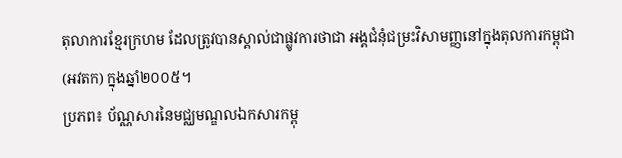តុលាការខ្មែរក្រហម ដែលត្រូវបានស្គាល់ជាផ្លូវការថាជា អង្គជំនុំជម្រះវិសាមញ្ញនៅក្នុងតុលការកម្ពុជា (អវតក) ក្នុងឆ្នាំ២០០៥។
ប្រភព៖ ប័ណ្ណសារនៃមជ្ឈមណ្ឌលឯកសារកម្ពុ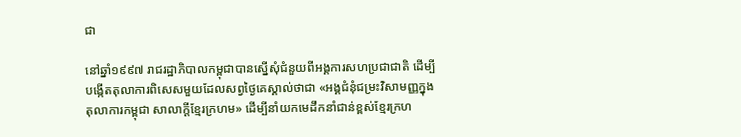ជា

នៅឆ្នាំ១៩៩៧ រាជរដ្ឋាភិបាលកម្ពុជាបានស្នើសុំជំនួយពីអង្គការសហប្រជាជាតិ ដើម្បីបង្កើតតុលាការពិសេសមួយដែលសព្វថ្ងៃគេស្គាល់ថាជា «អង្គជំនុំជម្រះវិសាមញ្ញក្នុងតុលាការកម្ពុជា សាលាក្ដីខ្មែរក្រហម» ដើម្បីនាំយកមេដឹកនាំជាន់ខ្ពស់ខ្មែរក្រហ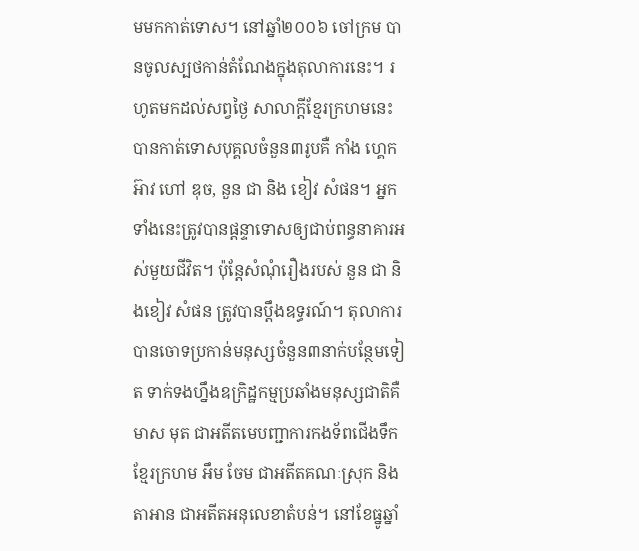មមកកាត់ទោស។ នៅឆ្នាំ២០០៦ ចៅក្រម បានចូលស្បថកាន់តំណែងក្នុងតុលាការនេះ។ រហូតមកដល់សព្វថ្ងៃ សាលាក្តីខ្មែរក្រហមនេះ បានកាត់ទោសបុគ្គលចំនួន៣រូបគឺ កាំង ហ្គេកអ៊ាវ ហៅ ឌុច, នួន ជា និង ខៀវ សំផន។ អ្នកទាំងនេះត្រូវបានផ្ដន្ទាទោសឲ្យជាប់ពន្ធនាគារអស់មួយជីវិត។ ប៉ុន្តែសំណុំរឿងរបស់ នួន ជា និងខៀវ សំផន ត្រូវបានប្ដឹងឧទ្ធរណ៍។ តុលាការបានចោទប្រកាន់មនុស្សចំនួន៣នាក់បន្ថែមទៀត ទាក់ទងហ្នឹងឧក្រិដ្ឋកម្មប្រឆាំងមនុស្សជាតិគឺ មាស មុត ជាអតីតមេបញ្ជាការកងទ័ពជើងទឹកខ្មែរក្រហម អឹម ចែម ជាអតីតគណៈស្រុក និងតាអាន ជាអតីតអនុលេខាតំបន់។ នៅខែធ្នូឆ្នាំ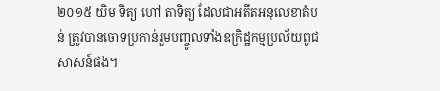២០១៥ យិម ទិត្យ ហៅ តាទិត្យ ដែលជាអតីតអនុលេខាតំបន់ ត្រូវបានចោទប្រកាន់រួមបញ្ចូលទាំងឧក្រិដ្ឋកម្មប្រល័យពូជសាសន៍ផង។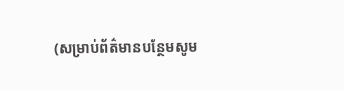(សម្រាប់ព័ត៌មានបន្ថែមសូម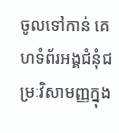ចូលទៅកាន់ គេហទំព័រអង្គជំនុំជម្រៈវិសាមញ្ញក្នុង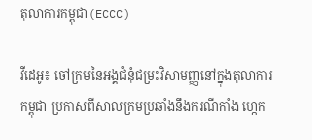តុលាការកម្ពុជា(ECCC)

វីដេអូ៖ ចៅក្រមនៃអង្គជំនុំជម្រះវិសាមញ្ញនៅក្នុងតុលាការកម្ពុជា ប្រកាសពីសាលក្រមប្រឆាំងនឹងករណីកាំង ហ្កេក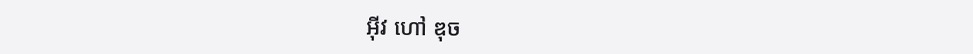អ៊ីវ ហៅ ឌុច